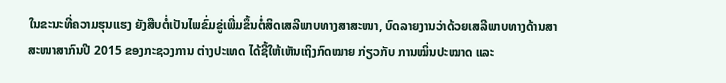ໃນຂະນະທີ່ຄວາມຮຸນແຮງ ຍັງສືບຕໍ່ເປັນໄພຂົ່ມຂູ່ເພີ່ມຂຶ້ນຕໍ່ສິດເສລີພາບທາງສາສະໜາ, ບົດລາຍງານວ່າດ້ວຍເສລີພາບທາງດ້ານສາສະໜາສາກົນປີ 2015 ຂອງກະຊວງການ ຕ່າງປະເທດ ໄດ້ຊີ້ໃຫ້ເຫັນເຖິງກົດໝາຍ ກ່ຽວກັບ ການໝິ່ນປະໝາດ ແລະ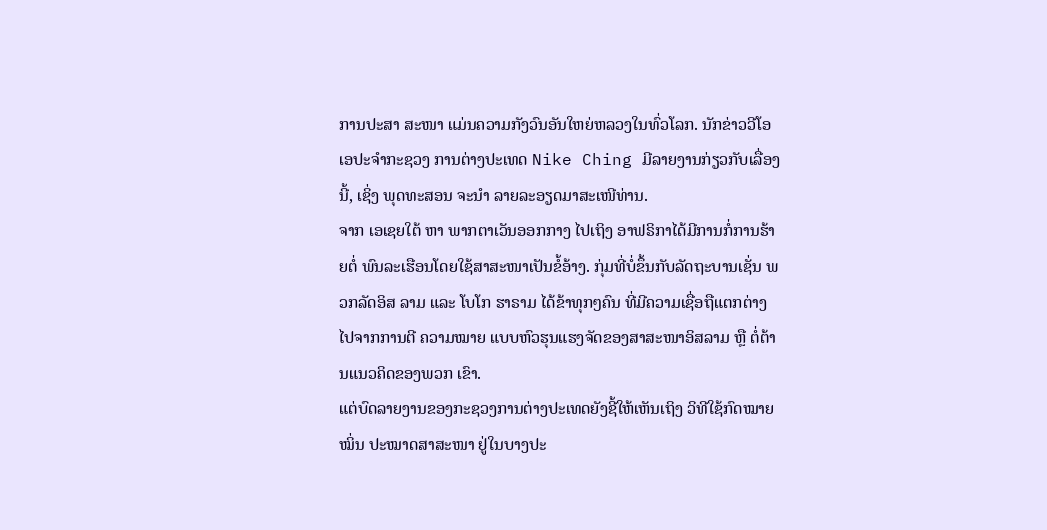ການປະສາ ສະໜາ ແມ່ນຄວາມກັງວົນອັນໃຫຍ່ຫລວງໃນທົ່ວໂລກ. ນັກຂ່າວວີໂອເອປະຈຳກະຊວງ ການຕ່າງປະເທດ Nike Ching ມີລາຍງານກ່ຽວກັບເລື່ອງນີ້, ເຊິ່ງ ພຸດທະສອນ ຈະນຳ ລາຍລະອຽດມາສະເໜີທ່ານ.
ຈາກ ເອເຊຍໃຕ້ ຫາ ພາກຕາເວັນອອກກາງ ໄປເຖິງ ອາຟຣິກາໄດ້ມີການກໍ່ການຮ້າຍຕໍ່ ພົນລະເຮືອນໂດຍໃຊ້ສາສະໜາເປັນຂໍ້ອ້າງ. ກຸ່ມທີ່ບໍ່ຂຶ້ນກັບລັດຖະບານເຊັ່ນ ພວກລັດອິສ ລາມ ແລະ ໂບໂກ ຮາຣາມ ໄດ້ຂ້າທຸກໆຄົນ ທີ່ມີຄວາມເຊື່ອຖືແຕກຕ່າງໄປຈາກການຕີ ຄວາມໝາຍ ແບບຫົວຮຸນແຮງຈັດຂອງສາສະໜາອິສລາມ ຫຼື ຕໍ່ຕ້ານແນວຄິດຂອງພວກ ເຂົາ.
ແຕ່ບົດລາຍງານຂອງກະຊວງການຕ່າງປະເທດຍັງຊີ້ໃຫ້ເຫັນເຖິງ ວິທີໃຊ້ກົດໝາຍໝິ່ນ ປະໝາດສາສະໜາ ຢູ່ໃນບາງປະ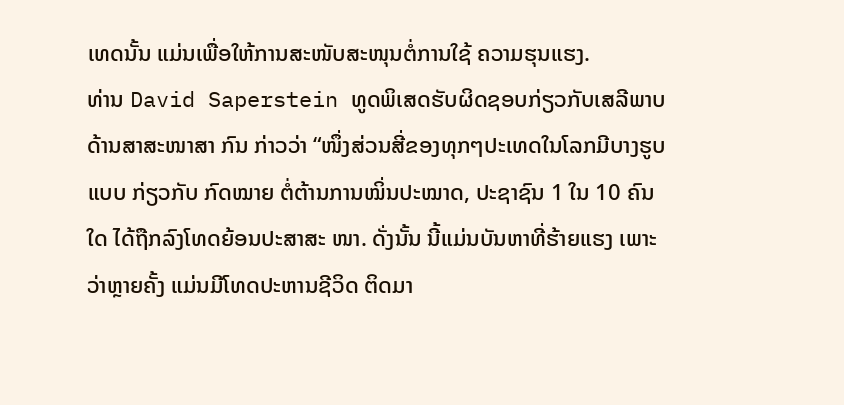ເທດນັ້ນ ແມ່ນເພື່ອໃຫ້ການສະໜັບສະໜຸນຕໍ່ການໃຊ້ ຄວາມຮຸນແຮງ.
ທ່ານ David Saperstein ທູດພິເສດຮັບຜິດຊອບກ່ຽວກັບເສລີພາບດ້ານສາສະໜາສາ ກົນ ກ່າວວ່າ “ໜຶ່ງສ່ວນສີ່ຂອງທຸກໆປະເທດໃນໂລກມີບາງຮູບແບບ ກ່ຽວກັບ ກົດໝາຍ ຕໍ່ຕ້ານການໝິ່ນປະໝາດ, ປະຊາຊົນ 1 ໃນ 10 ຄົນໃດ ໄດ້ຖືກລົງໂທດຍ້ອນປະສາສະ ໜາ. ດັ່ງນັ້ນ ນີ້ແມ່ນບັນຫາທີ່ຮ້າຍແຮງ ເພາະວ່າຫຼາຍຄັ້ງ ແມ່ນມີໂທດປະຫານຊີວິດ ຕິດມາ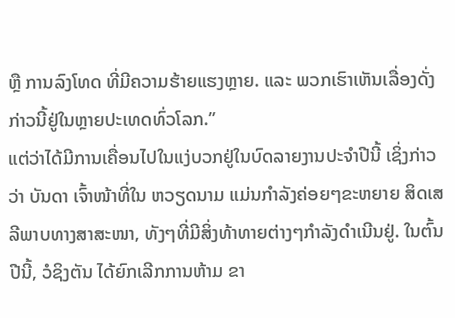ຫຼື ການລົງໂທດ ທີ່ມີຄວາມຮ້າຍແຮງຫຼາຍ. ແລະ ພວກເຮົາເຫັນເລື່ອງດັ່ງກ່າວນີ້ຢູ່ໃນຫຼາຍປະເທດທົ່ວໂລກ.”
ແຕ່ວ່າໄດ້ມີການເຄື່ອນໄປໃນແງ່ບວກຢູ່ໃນບົດລາຍງານປະຈຳປີນີ້ ເຊິ່ງກ່າວວ່າ ບັນດາ ເຈົ້າໜ້າທີ່ໃນ ຫວຽດນາມ ແມ່ນກຳລັງຄ່ອຍໆຂະຫຍາຍ ສິດເສລີພາບທາງສາສະໜາ, ທັງໆທີ່ມີສິ່ງທ້າທາຍຕ່າງໆກຳລັງດຳເນີນຢູ່. ໃນຕົ້ນປີນີ້, ວໍຊິງຕັນ ໄດ້ຍົກເລີກການຫ້າມ ຂາ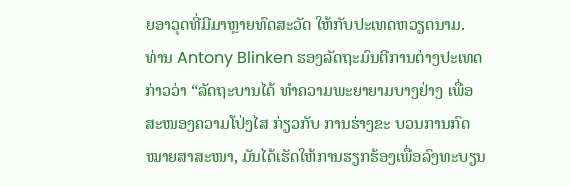ຍອາວຸດທີ່ມີມາຫຼາຍທົດສະວັດ ໃຫ້ກັບປະເທດຫວຽດນາມ.
ທ່ານ Antony Blinken ຮອງລັດຖະມົນຕີການຕ່າງປະເທດ ກ່າວວ່າ “ລັດຖະບານໄດ້ ທຳຄວາມພະຍາຍາມບາງຢ່າງ ເພື່ອສະໜອງຄວາມໂປ່ງໄສ ກ່ຽວກັບ ການຮ່າງຂະ ບວນການກົດໝາຍສາສະໜາ, ມັນໄດ້ເຮັດໃຫ້ການຮຽກຮ້ອງເພື່ອລົງທະບຽນ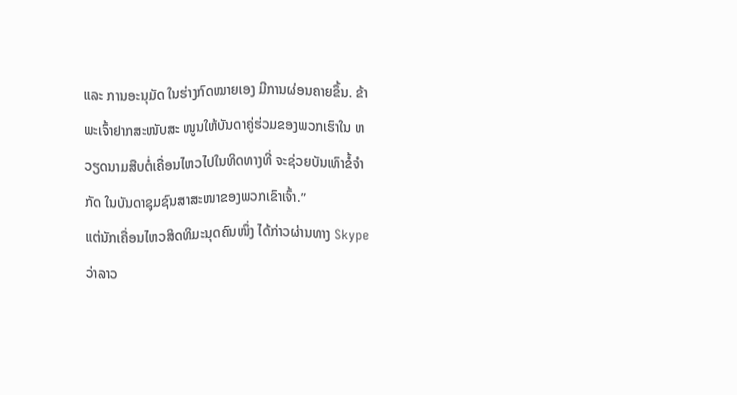ແລະ ການອະນຸມັດ ໃນຮ່າງກົດໝາຍເອງ ມີການຜ່ອນຄາຍຂຶ້ນ. ຂ້າພະເຈົ້າຢາກສະໜັບສະ ໜູນໃຫ້ບັນດາຄູ່ຮ່ວມຂອງພວກເຮົາໃນ ຫວຽດນາມສືບຕໍ່ເຄື່ອນໄຫວໄປໃນທິດທາງທີ່ ຈະຊ່ວຍບັນເທົາຂໍ້ຈຳກັດ ໃນບັນດາຊຸມຊົນສາສະໜາຂອງພວກເຂົາເຈົ້າ.”
ແຕ່ນັກເຄື່ອນໄຫວສິດທິມະນຸດຄົນໜຶ່ງ ໄດ້ກ່າວຜ່ານທາງ Skype ວ່າລາວ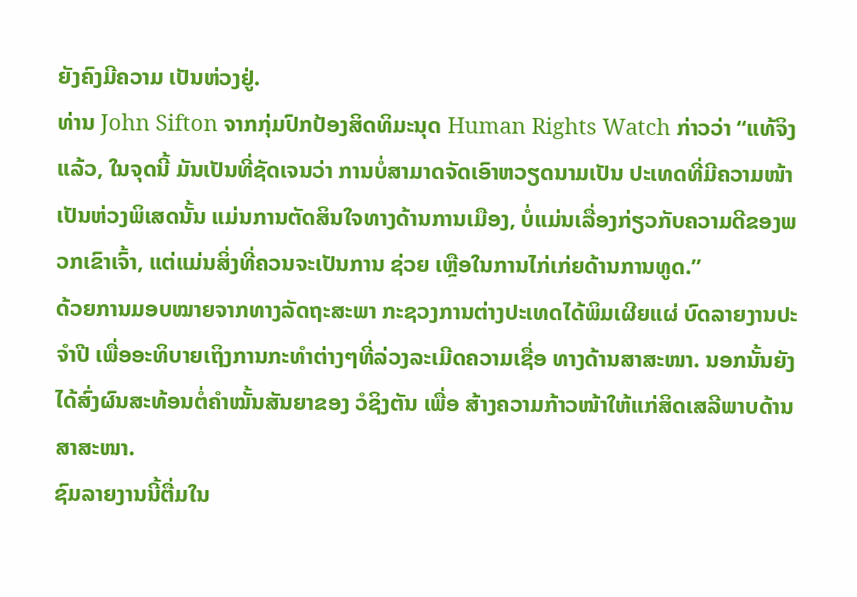ຍັງຄົງມີຄວາມ ເປັນຫ່ວງຢູ່.
ທ່ານ John Sifton ຈາກກຸ່ມປົກປ້ອງສິດທິມະນຸດ Human Rights Watch ກ່າວວ່າ “ແທ້ຈິງແລ້ວ, ໃນຈຸດນີ້ ມັນເປັນທີ່ຊັດເຈນວ່າ ການບໍ່ສາມາດຈັດເອົາຫວຽດນາມເປັນ ປະເທດທີ່ມີຄວາມໜ້າເປັນຫ່ວງພິເສດນັ້ນ ແມ່ນການຕັດສິນໃຈທາງດ້ານການເມືອງ, ບໍ່ແມ່ນເລື່ອງກ່ຽວກັບຄວາມດີຂອງພວກເຂົາເຈົ້າ, ແຕ່ແມ່ນສິ່ງທີ່ຄວນຈະເປັນການ ຊ່ວຍ ເຫຼືອໃນການໄກ່ເກ່ຍດ້ານການທູດ.”
ດ້ວຍການມອບໝາຍຈາກທາງລັດຖະສະພາ ກະຊວງການຕ່າງປະເທດໄດ້ພິມເຜີຍແຜ່ ບົດລາຍງານປະຈຳປີ ເພື່ອອະທິບາຍເຖິງການກະທຳຕ່າງໆທີ່ລ່ວງລະເມີດຄວາມເຊື່ອ ທາງດ້ານສາສະໜາ. ນອກນັ້ນຍັງໄດ້ສົ່ງຜົນສະທ້ອນຕໍ່ຄຳໝັ້ນສັນຍາຂອງ ວໍຊິງຕັນ ເພື່ອ ສ້າງຄວາມກ້າວໜ້າໃຫ້ແກ່ສິດເສລີພາບດ້ານສາສະໜາ.
ຊົມລາຍງານນີ້ຕື່ມໃນ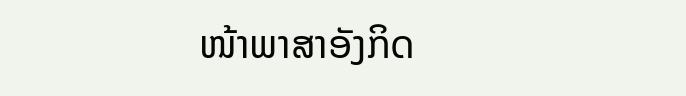ໜ້າພາສາອັງກິດ